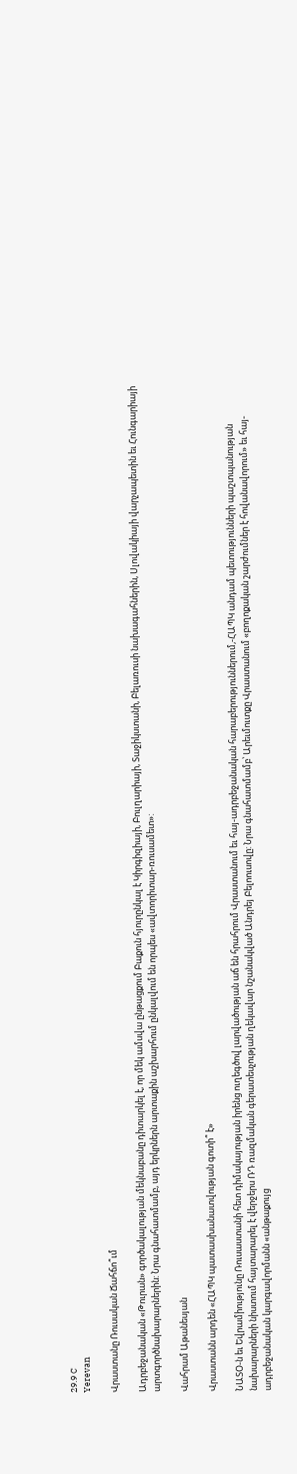29.9 C
Yerevan

Վրաստանը Ռուսական Ճահճո՞ւմ

Ադրբեջանական «Թուրան» գործակալության մեկնաբանը դիտարկել է, որ մեկ ամսվա ընթացքում Բաքուն հյուրընկալ է Կիրգիզիայի, Բուլղարիայի, Տաջիկստանի, Բելառուսի նախագահներին, Սլովակիայի վարչապետին եւ Հունգարիայի արտգործնախարարներին: Նրա գնահատմամբ, այդ երկրներն արտաքին աշխարհում ընկալվում են որպես «ավտորիտար-ռուսամետ»:

Վահրամ Աթանեսյան

Վրաստանն արդեն «ՀԱՊԿ պատասխանատվության գոտի՞ է»

ՆԱՏՕ‑ն եւ Եվրամիությունը Ռուսաստանի հետ դիմակայության իրենց ուղեգծով լարվածության աճ են հրահրում Վրաստանում եւ հայ-ադրբեջանական հարաբերություններում,-ՀԱՊԿ անդամ պետությունների պաշտպանության նախարարների նիստում հայտարարել է վերջերս ՌԴ ռազմական գերատեսչության ղեկավար նշանակված Անդրեյ Բելոուսովը: Նրա գնահատմամբ՝ Արեւմուտքը Վրաստանում «բողոքական շարժումներ է հովանավորում» եւ հայ-ադրբեջանական կարգավորմանն «անթաքույց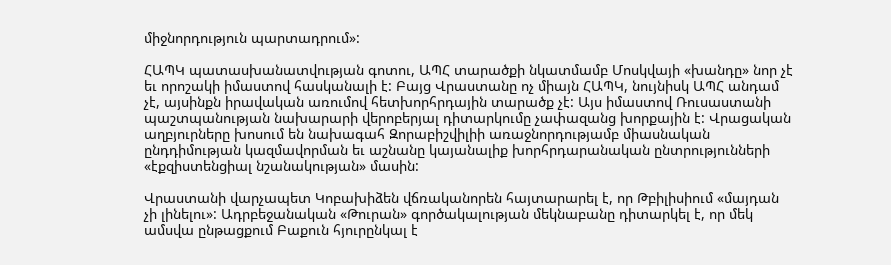միջնորդություն պարտադրում»:

ՀԱՊԿ պատասխանատվության գոտու, ԱՊՀ տարածքի նկատմամբ Մոսկվայի «խանդը» նոր չէ եւ որոշակի իմաստով հասկանալի է: Բայց Վրաստանը ոչ միայն ՀԱՊԿ, նույնիսկ ԱՊՀ անդամ չէ, այսինքն իրավական առումով հետխորհրդային տարածք չէ: Այս իմաստով Ռուսաստանի պաշտպանության նախարարի վերոբերյալ դիտարկումը չափազանց խորքային է: Վրացական աղբյուրները խոսում են նախագահ Զորաբիշվիլիի առաջնորդությամբ միասնական ընդդիմության կազմավորման եւ աշնանը կայանալիք խորհրդարանական ընտրությունների «էքզիստենցիալ նշանակության» մասին:

Վրաստանի վարչապետ Կոբախիձեն վճռականորեն հայտարարել է, որ Թբիլիսիում «մայդան չի լինելու»: Ադրբեջանական «Թուրան» գործակալության մեկնաբանը դիտարկել է, որ մեկ ամսվա ընթացքում Բաքուն հյուրընկալ է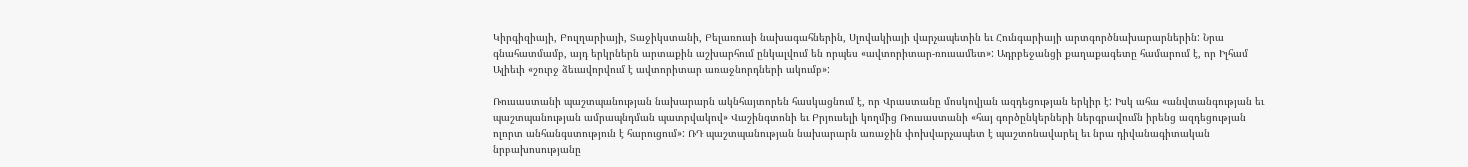Կիրգիզիայի, Բուլղարիայի, Տաջիկստանի, Բելառուսի նախագահներին, Սլովակիայի վարչապետին եւ Հունգարիայի արտգործնախարարներին: Նրա գնահատմամբ, այդ երկրներն արտաքին աշխարհում ընկալվում են որպես «ավտորիտար-ռուսամետ»: Ադրբեջանցի քաղաքագետը համարում է, որ Իլհամ Ալիեւի «շուրջ ձեւավորվում է ավտորիտար առաջնորդների ակումբ»:

Ռուսաստանի պաշտպանության նախարարն ակնհայտորեն հասկացնում է, որ Վրաստանը մոսկովյան ազդեցության երկիր է: Իսկ ահա «անվտանգության եւ պաշտպանության ամրապնդման պատրվակով» Վաշինգտոնի եւ Բրյուսելի կողմից Ռուսաստանի «հայ գործընկերների ներգրավումն իրենց ազդեցության ոլորտ անհանգստություն է հարուցում»: ՌԴ պաշտպանության նախարարն առաջին փոխվարչապետ է պաշտոնավարել եւ նրա դիվանագիտական նրբախոսությանը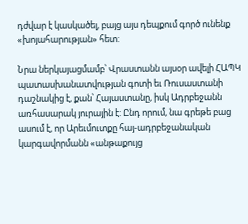դժվար է կասկածել, բայց այս դեպքում գործ ունենք «խոյահարության» հետ:

Նրա ներկայացմամբ՝ Վրաստանն այսօր ավելի ՀԱՊԿ պատասխանատվության գոտի եւ Ռուսաստանի դաշնակից է, քան՝ Հայաստանը, իսկ Ադրբեջանն առհասարակ յուրային է: Ընդ որում, նա գրեթե բաց ասում է, որ Արեւմուտքը հայ-ադրբեջանական կարգավորմանն «անթաքույց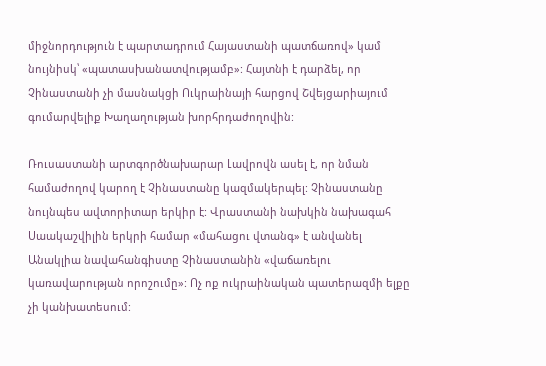միջնորդություն է պարտադրում Հայաստանի պատճառով» կամ նույնիսկ՝ «պատասխանատվությամբ»: Հայտնի է դարձել, որ Չինաստանի չի մասնակցի Ուկրաինայի հարցով Շվեյցարիայում գումարվելիք Խաղաղության խորհրդաժողովին:

Ռուսաստանի արտգործնախարար Լավրովն ասել է, որ նման համաժողով կարող է Չինաստանը կազմակերպել: Չինաստանը նույնպես ավտորիտար երկիր է: Վրաստանի նախկին նախագահ Սաակաշվիլին երկրի համար «մահացու վտանգ» է անվանել Անակլիա նավահանգիստը Չինաստանին «վաճառելու կառավարության որոշումը»: Ոչ ոք ուկրաինական պատերազմի ելքը չի կանխատեսում: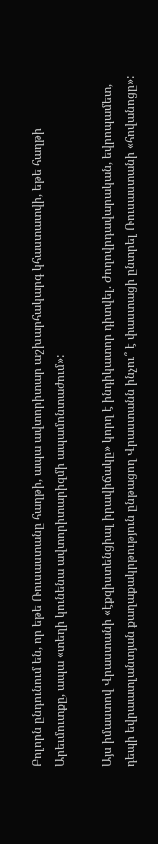Բոլորն ընդունում են, որ եթե Ռուսաստանը հաղթի, ապա ավտորիտար աշխարհակարգ կհաստատվի, եթե հաղթի Արեւմուտքը, ապա «տեղի կունենա ավտորիտարիզմի ապամոնտաժում»:

Այս իմաստով Վրաստանի «էքզիստենցիալ իրավիճակը» կորղ է ինդիկատոր դիտվել. Ժողովրդավարական, եվրոպամետ, դեպի եվրաատլանտյան քաղաքակրթություն ընթացող Վրաստանն ինչու՞ է փաստացի ընտրել Ռուսաստանի «հովանոցը»: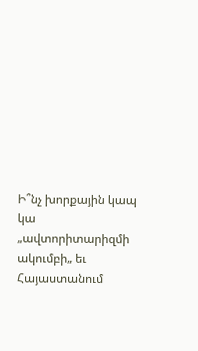Ի՞նչ խորքային կապ կա „ավտորիտարիզմի ակումբի„ եւ Հայաստանում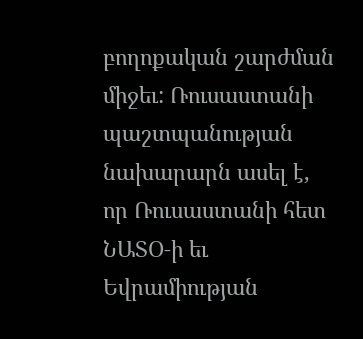բողոքական շարժման միջեւ: Ռուսաստանի պաշտպանության նախարարն ասել է, որ Ռուսաստանի հետ ՆԱՏՕ‑ի եւ Եվրամիության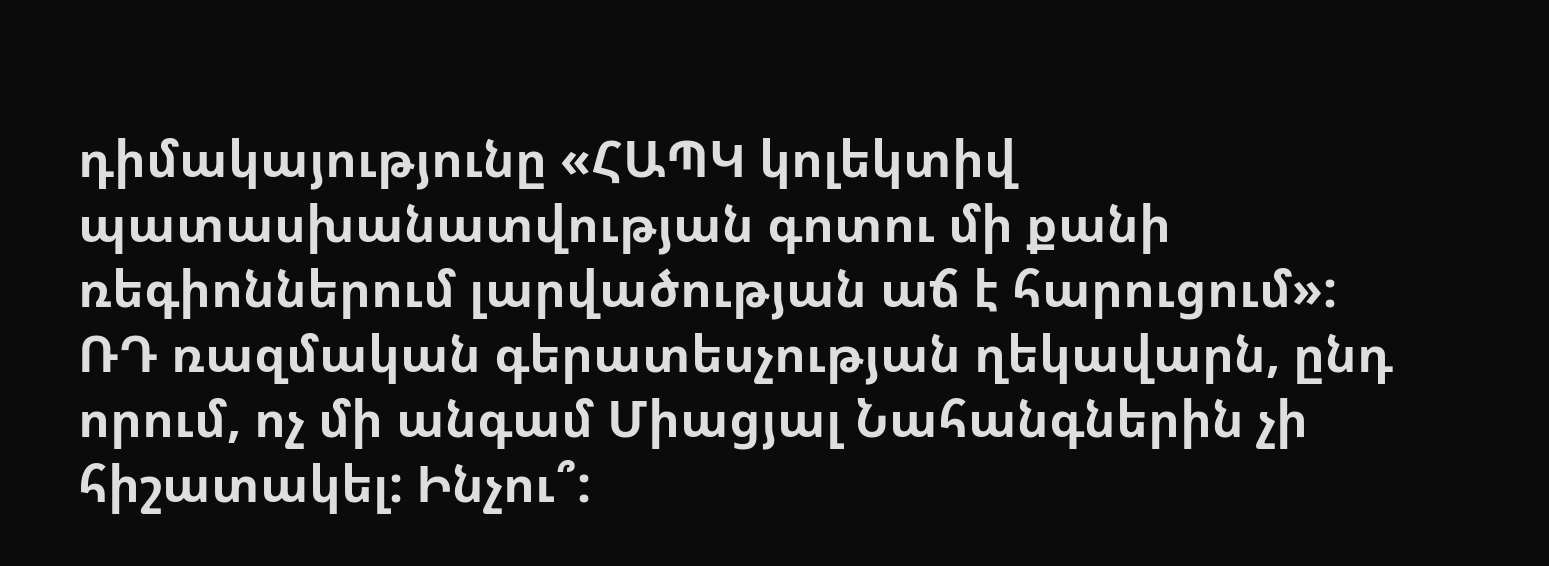դիմակայությունը «ՀԱՊԿ կոլեկտիվ պատասխանատվության գոտու մի քանի ռեգիոններում լարվածության աճ է հարուցում»: ՌԴ ռազմական գերատեսչության ղեկավարն, ընդ որում, ոչ մի անգամ Միացյալ Նահանգներին չի հիշատակել: Ինչու՞: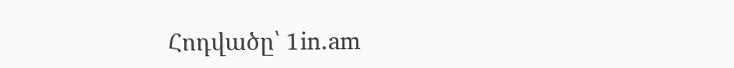Հոդվածը՝ 1in.am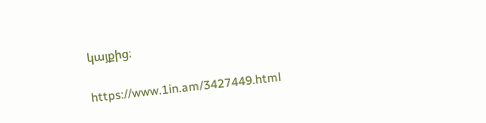կայքից։

https://www.1in.am/3427449.html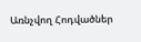Առնչվող Հոդվածներ